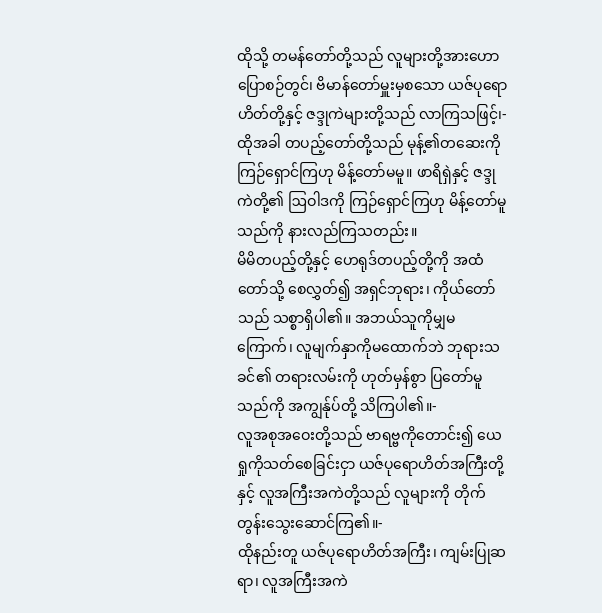ထိုသို့ တမန်တော်တို့သည် လူများတို့အားဟောပြောစဉ်တွင်၊ ဗိမာန်တော်မှူးမှစသော ယဇ်ပုရောဟိတ်တို့နှင့် ဇဒ္ဒုကဲများတို့သည် လာကြသဖြင့်၊-
ထိုအခါ တပည့်တော်တို့သည် မုန့်၏တဆေးကို ကြဉ်ရှောင်ကြဟု မိန့်တော်မမူ။ ဖာရိရှဲနှင့် ဇဒ္ဒုကဲတို့၏ ဩဝါဒကို ကြဉ်ရှောင်ကြဟု မိန့်တော်မူသည်ကို နားလည်ကြသတည်း။
မိမိတပည့်တို့နှင့် ဟေရုဒ်တပည့်တို့ကို အထံတော်သို့ စေလွှတ်၍ အရှင်ဘုရား၊ ကိုယ်တော်သည် သစ္စာရှိပါ၏။ အဘယ်သူကိုမျှမကြောက်၊ လူမျက်နှာကိုမထောက်ဘဲ ဘုရားသခင်၏ တရားလမ်းကို ဟုတ်မှန်စွာ ပြတော်မူသည်ကို အကျွန်ုပ်တို့ သိကြပါ၏။-
လူအစုအဝေးတို့သည် ဗာရဗ္ဗကိုတောင်း၍ ယေရှုကိုသတ်စေခြင်းငှာ ယဇ်ပုရောဟိတ်အကြီးတို့နှင့် လူအကြီးအကဲတို့သည် လူများကို တိုက်တွန်းသွေးဆောင်ကြ၏။-
ထိုနည်းတူ ယဇ်ပုရောဟိတ်အကြီး၊ ကျမ်းပြုဆရာ၊ လူအကြီးအကဲ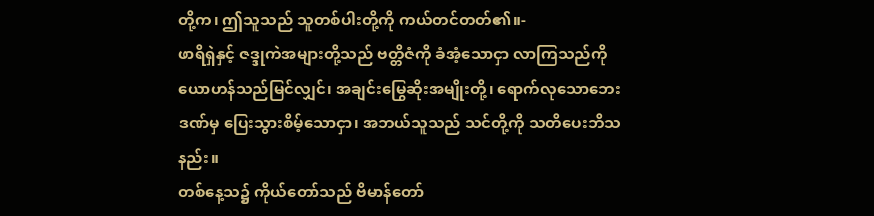တို့က၊ ဤသူသည် သူတစ်ပါးတို့ကို ကယ်တင်တတ်၏။-
ဖာရိရှဲနှင့် ဇဒ္ဒုကဲအများတို့သည် ဗတ္တိဇံကို ခံအံ့သောငှာ လာကြသည်ကို ယောဟန်သည်မြင်လျှင်၊ အချင်းမြွေဆိုးအမျိုးတို့၊ ရောက်လုသောဘေးဒဏ်မှ ပြေးသွားစိမ့်သောငှာ၊ အဘယ်သူသည် သင်တို့ကို သတိပေးဘိသနည်း။
တစ်နေ့သ၌ ကိုယ်တော်သည် ဗိမာန်တော်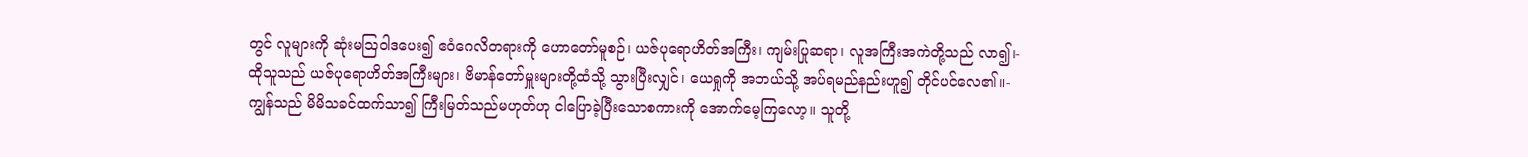တွင် လူများကို ဆုံးမဩဝါဒပေး၍ ဧဝံဂေလိတရားကို ဟောတော်မူစဉ်၊ ယဇ်ပုရောဟိတ်အကြီး၊ ကျမ်းပြုဆရာ၊ လူအကြီးအကဲတို့သည် လာ၍၊-
ထိုသူသည် ယဇ်ပုရောဟိတ်အကြီးများ၊ ဗိမာန်တော်မှူးများတို့ထံသို့ သွားပြီးလျှင်၊ ယေရှုကို အဘယ်သို့ အပ်ရမည်နည်းဟူ၍ တိုင်ပင်လေ၏။-
ကျွန်သည် မိမိသခင်ထက်သာ၍ ကြီးမြတ်သည်မဟုတ်ဟု ငါပြောခဲ့ပြီးသောစကားကို အောက်မေ့ကြလော့။ သူတို့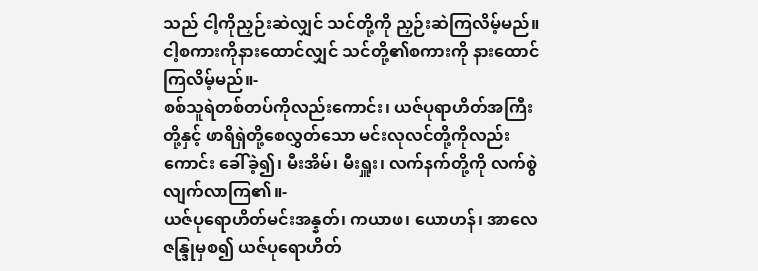သည် ငါ့ကိုညှဉ်းဆဲလျှင် သင်တို့ကို ညှဉ်းဆဲကြလိမ့်မည်။ ငါ့စကားကိုနားထောင်လျှင် သင်တို့၏စကားကို နားထောင်ကြလိမ့်မည်။-
စစ်သူရဲတစ်တပ်ကိုလည်းကောင်း၊ ယဇ်ပုရာဟိတ်အကြီးတို့နှင့် ဖာရိရှဲတို့စေလွှတ်သော မင်းလုလင်တို့ကိုလည်းကောင်း ခေါ်ခဲ့၍၊ မီးအိမ်၊ မီးရှူး၊ လက်နက်တို့ကို လက်စွဲလျက်လာကြ၏။-
ယဇ်ပုရောဟိတ်မင်းအန္နတ်၊ ကယာဖ၊ ယောဟန်၊ အာလေဇန္ဒြုမှစ၍ ယဇ်ပုရောဟိတ်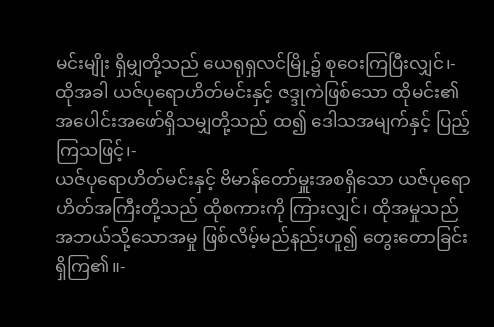မင်းမျိုး ရှိမျှတို့သည် ယေရုရှလင်မြို့၌ စုဝေးကြပြီးလျှင်၊-
ထိုအခါ ယဇ်ပုရောဟိတ်မင်းနှင့် ဇဒ္ဒုကဲဖြစ်သော ထိုမင်း၏ အပေါင်းအဖော်ရှိသမျှတို့သည် ထ၍ ဒေါသအမျက်နှင့် ပြည့်ကြသဖြင့်၊-
ယဇ်ပုရောဟိတ်မင်းနှင့် ဗိမာန်တော်မှူးအစရှိသော ယဇ်ပုရောဟိတ်အကြီးတို့သည် ထိုစကားကို ကြားလျှင်၊ ထိုအမှုသည် အဘယ်သို့သောအမှု ဖြစ်လိမ့်မည်နည်းဟူ၍ တွေးတောခြင်းရှိကြ၏။-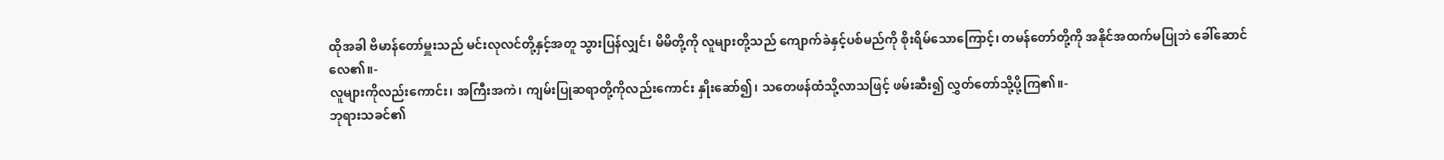ထိုအခါ ဗိမာန်တော်မှူးသည် မင်းလုလင်တို့နှင့်အတူ သွားပြန်လျှင်၊ မိမိတို့ကို လူများတို့သည် ကျောက်ခဲနှင့်ပစ်မည်ကို စိုးရိမ်သောကြောင့်၊ တမန်တော်တို့ကို အနိုင်အထက်မပြုဘဲ ခေါ်ဆောင်လေ၏။-
လူများကိုလည်းကောင်း၊ အကြီးအကဲ၊ ကျမ်းပြုဆရာတို့ကိုလည်းကောင်း နှိုးဆော်၍၊ သတေဖန်ထံသို့လာသဖြင့် ဖမ်းဆီး၍ လွှတ်တော်သို့ပို့ကြ၏။-
ဘုရားသခင်၏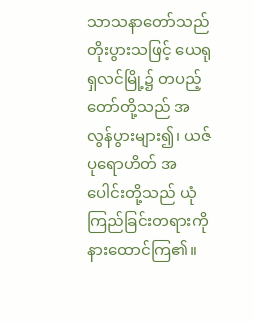သာသနာတော်သည် တိုးပွားသဖြင့် ယေရုရှလင်မြို့၌ တပည့်တော်တို့သည် အလွန်ပွားများ၍၊ ယဇ်ပုရောဟိတ် အပေါင်းတို့သည် ယုံကြည်ခြင်းတရားကို နားထောင်ကြ၏။